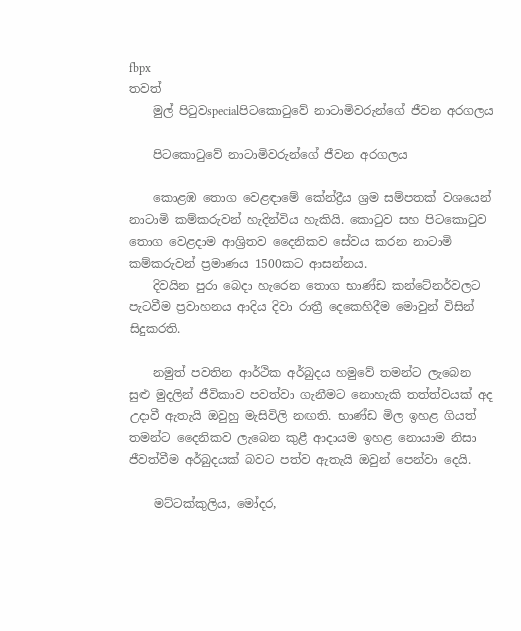fbpx
තවත්
    මුල් පිටුවspecialපිටකොටුවේ නාටාමිවරුන්ගේ ජීවන අරගලය

    පිටකොටුවේ නාටාමිවරුන්ගේ ජීවන අරගලය

    කොළඹ තොග වෙළඳාමේ කේන්ද්‍රීය ශ්‍රම සම්පතක් වශයෙන් නාටාමි කම්කරුවන් හැදින්විය හැකියි. කොටුව සහ පිටකොටුව තොග වෙළදාම ආශ්‍රිතව දෛනිකව සේවය කරන නාටාමි කම්කරුවන් ප්‍රමාණය 1500කට ආසන්නය.
    දිවයින පුරා බෙදා හැරෙන තොග භාණ්ඩ කන්ටේනර්වලට පැටවීම ප්‍රවාහනය ආදිය දිවා රාත්‍රී දෙකෙහිදීම මොවුන් විසින් සිදුකරති.

    නමුත් පවතින ආර්ථික අර්බුදය හමුවේ තමන්ට ලැබෙන සුළු මුදලින් ජීවිකාව පවත්වා ගැනීමට නොහැකි තත්ත්වයක් අද උදාවී ඇතැයි ඔවුහු මැසිවිලි නඟති. භාණ්ඩ මිල ඉහළ ගියත් තමන්ට දෛනිකව ලැබෙන කුළී ආදායම ඉහළ නොයාම නිසා ජීවත්වීම අර්බුදයක් බවට පත්ව ඇතැයි ඔවුන් පෙන්වා දෙයි.

    මට්ටක්කුලිය, මෝදර,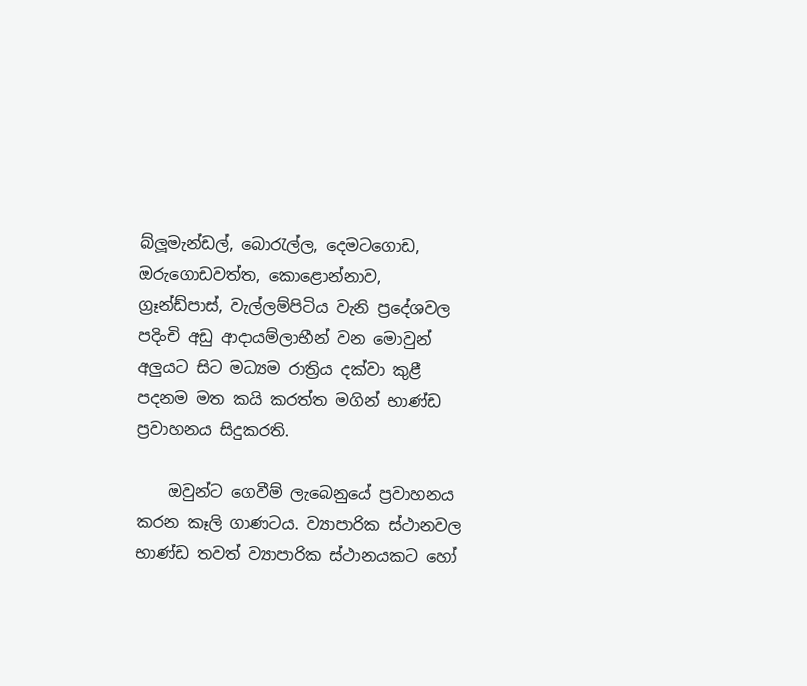බ්ලූමැන්ඩල්, බොරැල්ල, දෙමටගොඩ, ඔරුගොඩවත්ත, කොළොන්නාව, ග්‍රෑන්ඩ්පාස්, වැල්ලම්පිටිය වැනි ප්‍රදේශවල පදිංචි අඩු ආදායම්ලාභීන් වන මොවුන් අලුයට සිට මධ්‍යම රාත්‍රිය දක්වා කුළී පදනම මත කයි කරත්ත මගින් භාණ්ඩ ප්‍රවාහනය සිදුකරති.

    ඔවුන්ට ගෙවීම් ලැබෙනුයේ ප්‍රවාහනය කරන කෑලි ගාණටය. ව්‍යාපාරික ස්ථානවල භාණ්ඩ තවත් ව්‍යාපාරික ස්ථානයකට හෝ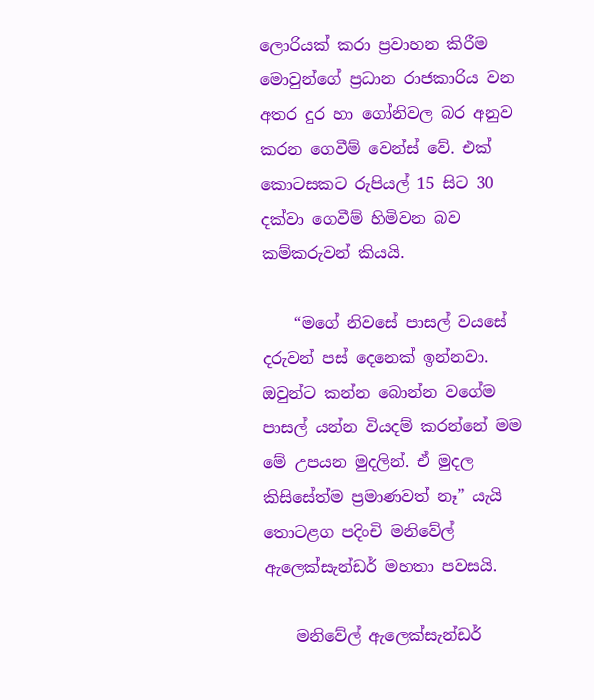ලොරියක් කරා ප්‍රවාහන කිරීම මොවුන්ගේ ප්‍රධාන රාජකාරිය වන අතර දුර හා ගෝනිවල බර අනුව කරන ගෙවීම් වෙන්ස් වේ. එක් කොටසකට රුපියල් 15 සිට 30 දක්වා ගෙවීම් හිමිවන බව කම්කරුවන් කියයි.

    “මගේ නිවසේ පාසල් වයසේ දරුවන් පස් දෙනෙක් ඉන්නවා. ඔවුන්ට කන්න බොන්න වගේම පාසල් යන්න වියදම් කරන්නේ මම මේ උපයන මුදලින්. ඒ මුදල කිසිසේත්ම ප්‍රමාණවත් නෑ” යැයි තොටළග පදිංචි මනිවේල් ඇලෙක්සැන්ඩර් මහතා පවසයි.

    මනිවේල් ඇලෙක්සැන්ඩර්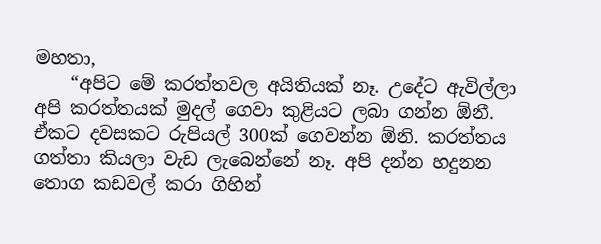මහතා,
    “අපිට මේ කරත්තවල අයිතියක් නෑ. උදේට ඇවිල්ලා අපි කරත්තයක් මුදල් ගෙවා කුළියට ලබා ගන්න ඕනී. ඒකට දවසකට රුපියල් 300ක් ගෙවන්න ඕනි. කරත්තය ගත්තා කියලා වැඩ ලැබෙන්නේ නෑ. අපි දන්න හදුනන තොග කඩවල් කරා ගිහින්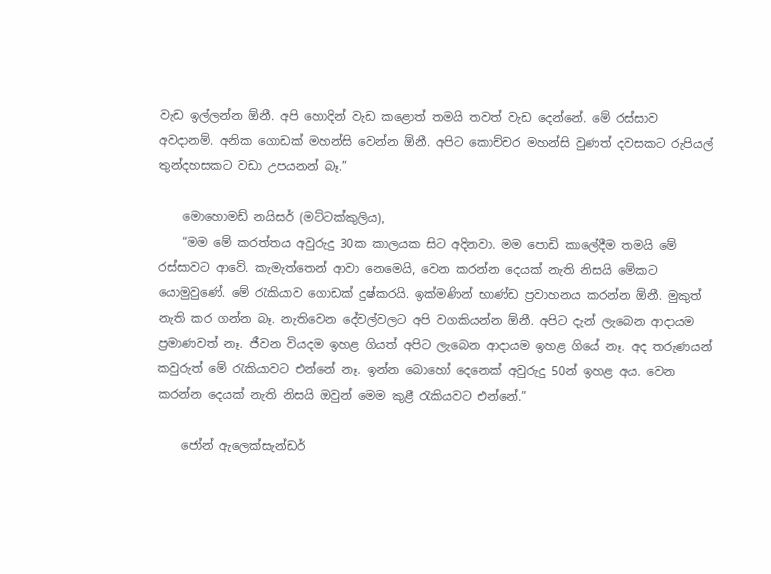වැඩ ඉල්ලන්න ඕනී. අපි හොදින් වැඩ කළොත් තමයි තවත් වැඩ දෙන්නේ. මේ රස්සාව අවදානම්. අනික ගොඩක් මහන්සි වෙන්න ඕනී. අපිට කොච්චර මහන්සි වුණත් දවසකට රුපියල් තුන්දහසකට වඩා උපයනන් බෑ.”

    මොහොමඩ් නයිසර් (මට්ටක්කුලිය),
    “මම මේ කරත්තය අවුරුදු 30ක කාලයක සිට අදිනවා. මම පොඩි කාලේදීම තමයි මේ රස්සාවට ආවේ. කැමැත්තෙන් ආවා නෙමෙයි, වෙන කරන්න දෙයක් නැති නිසයි මේකට යොමුවුණේ. මේ රැකියාව ගොඩක් දුෂ්කරයි. ඉක්මණින් භාණ්ඩ ප්‍රවාහනය කරන්න ඕනී. මුකුත් නැති කර ගන්න බෑ. නැතිවෙන දේවල්වලට අපි වගකියන්න ඕනී. අපිට දැන් ලැබෙන ආදායම ප්‍රමාණවත් නෑ. ජීවන වියදම ඉහළ ගියත් අපිට ලැබෙන ආදායම ඉහළ ගියේ නෑ. අද තරුණයන් කවුරුත් මේ රැකියාවට එන්නේ නෑ. ඉන්න බොහෝ දෙනෙක් අවුරුදු 50න් ඉහළ අය. වෙන කරන්න දෙයක් නැති නිසයි ඔවුන් මෙම කුළී රැකියවට එන්නේ.”

    ජෝන් ඇලෙක්සැන්ඩර්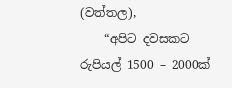(වත්තල),
    “අපිට දවසකට රුපියල් 1500 – 2000ක්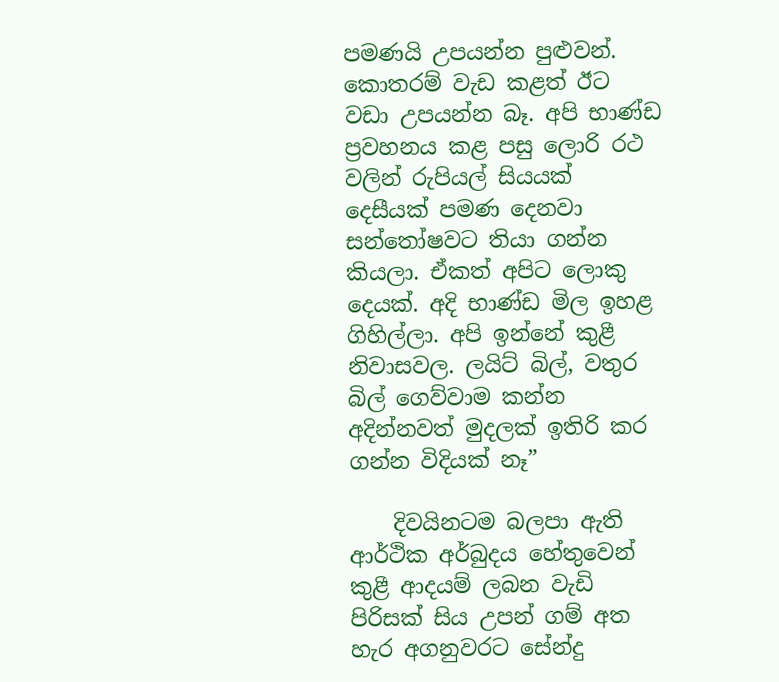පමණයි උපයන්න පුළුවන්. කොතරම් වැඩ කළත් ඊට වඩා උපයන්න බෑ. අපි භාණ්ඩ ප්‍රවහනය කළ පසු ලොරි රථ වලින් රුපියල් සියයක් දෙසීයක් පමණ දෙනවා සන්තෝෂවට තියා ගන්න කියලා. ඒකත් අපිට ලොකු දෙයක්. අදි භාණ්ඩ මිල ඉහළ ගිහිල්ලා. අපි ඉන්නේ කුළී නිවාසවල. ලයිට් බිල්, වතුර බිල් ගෙව්වාම කන්න අදින්නවත් මුදලක් ඉතිරි කර ගන්න විදියක් නෑ”

    දිවයිනටම බලපා ඇති ආර්ථික අර්බුදය හේතුවෙන් කුළී ආදයම් ලබන වැඩි පිරිසක් සිය උපන් ගම් අත හැර අගනුවරට සේන්දු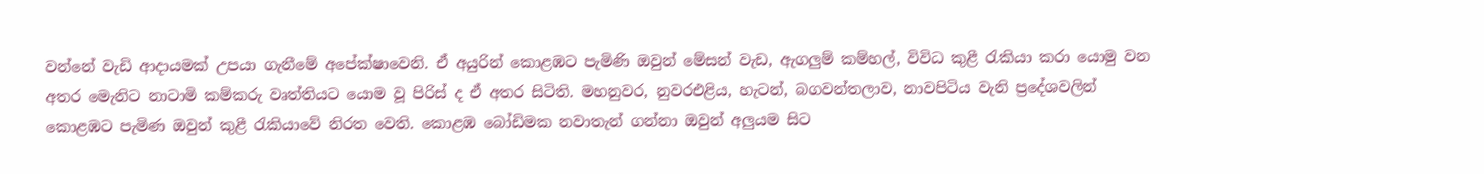වන්නේ වැඩි ආදායමක් උපයා ගැනීමේ අපේක්ෂාවෙනි. ඒ අයුරින් කොළඹට පැමිණි ඔවුන් මේසන් වැඩ, ඇගලුම් කම්හල්, විවිධ කුළී රැකියා කරා යොමු වන අතර මෙැනිට නාටාමි කම්කරු වෘත්තියට යොම වූ පිරිස් ද ඒ අතර සිටිති. මහනුවර, නුවරඑළිය, හැටන්, බගවන්තලාව, නාවපිටිය වැනි ප්‍රදේශවලින් කොළඹට පැමිණ ඔවුන් කුළී රැකියාවේ නිරත වෙති. කොළඹ බෝඩිමක නවාතැන් ගන්නා ඔවුන් අලුයම සිට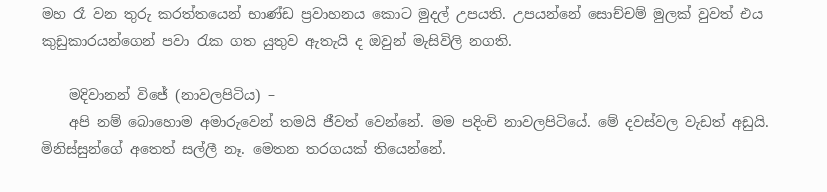මහ රෑ වන තුරු කරත්තයෙන් භාණ්ඩ ප්‍රවාහනය කොට මුදල් උපයති. උපයන්නේ සොච්චම් මුලක් වුවත් එය කුඩුකාරයන්ගෙන් පවා රැක ගත යුතුව ඇතැයි ද ඔවුන් මැසිවිලි නගති.

    මදිවානන් විජේ (නාවලපිටිය) –
    අපි නම් බොහොම අමාරුවෙන් තමයි ජීවත් වෙන්නේ. මම පදිංචි නාවලපිටියේ. මේ දවස්වල වැඩත් අඩුයි. මිනිස්සුන්ගේ අතෙත් සල්ලී නෑ. මෙතන තරගයක් තියෙන්නේ.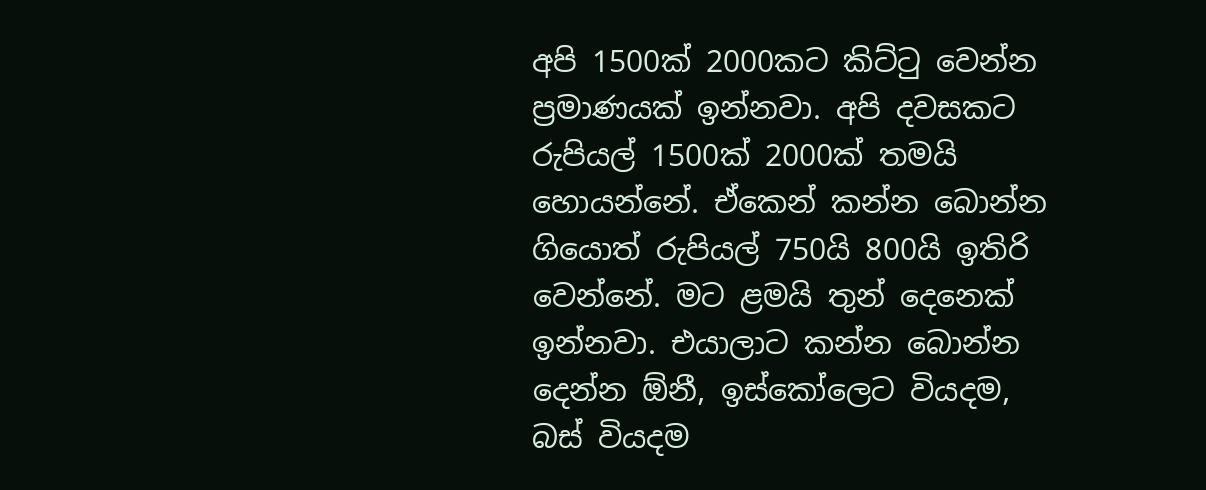අපි 1500ක් 2000කට කිට්ටු වෙන්න ප්‍රමාණයක් ඉන්නවා. අපි දවසකට රුපියල් 1500ක් 2000ක් තමයි හොයන්නේ. ඒකෙන් කන්න බොන්න ගියොත් රුපියල් 750යි 800යි ඉතිරි වෙන්නේ. මට ළමයි තුන් දෙනෙක් ඉන්නවා. එයාලාට කන්න බොන්න දෙන්න ඕනී, ඉස්කෝලෙට වියදම, බස් වියදම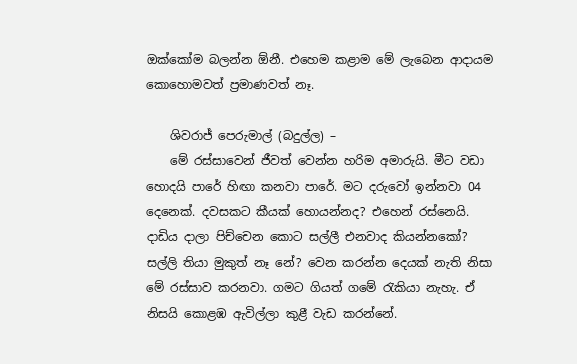ඔක්කෝම බලන්න ඕනී. එහෙම කළාම මේ ලැබෙන ආදායම කොහොමවත් ප්‍රමාණවත් නෑ.

    ශිවරාජ් පෙරුමාල් (බදුල්ල) –
    මේ රස්සාවෙන් ජීවත් වෙන්න හරිම අමාරුයි. මීට වඩා හොදයි පාරේ හිඟා කනවා පාරේ. මට දරුවෝ ඉන්නවා 04 දෙනෙක්. දවසකට කීයක් හොයන්නද? එහෙන් රස්නෙයි. දාඩිය දාලා පිච්චෙන කොට සල්ලී එනවාද කියන්නකෝ? සල්ලි තියා මුකුත් නෑ නේ? වෙන කරන්න දෙයක් නැති නිසා මේ රස්සාව කරනවා. ගමට ගියත් ගමේ රැකියා නැහැ. ඒ නිසයි කොළඹ ඇවිල්ලා කුළී වැඩ කරන්නේ.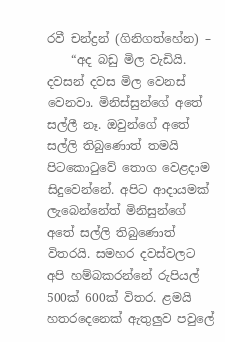රවී චන්ද්‍රන් (ගිනිගත්හේන) –
    “අද බඩු මිල වැඩියි. දවසන් දවස මිල වෙනස් වෙනවා. මිනිස්සුන්ගේ අතේ සල්ලී නෑ. ඔවුන්ගේ අතේ සල්ලි තිබුණොත් තමයි පිටකොටුවේ තොග වෙළදාම සිදුවෙන්නේ. අපිට ආදායමක් ලැබෙන්නේත් මිනිසුන්ගේ අතේ සල්ලි තිබුණොත් විතරයි. සමහර දවස්වලට අපි හම්බකරන්නේ රුපියල් 500ක් 600ක් විතර. ළමයි හතරදෙනෙක් ඇතුලුව පවුලේ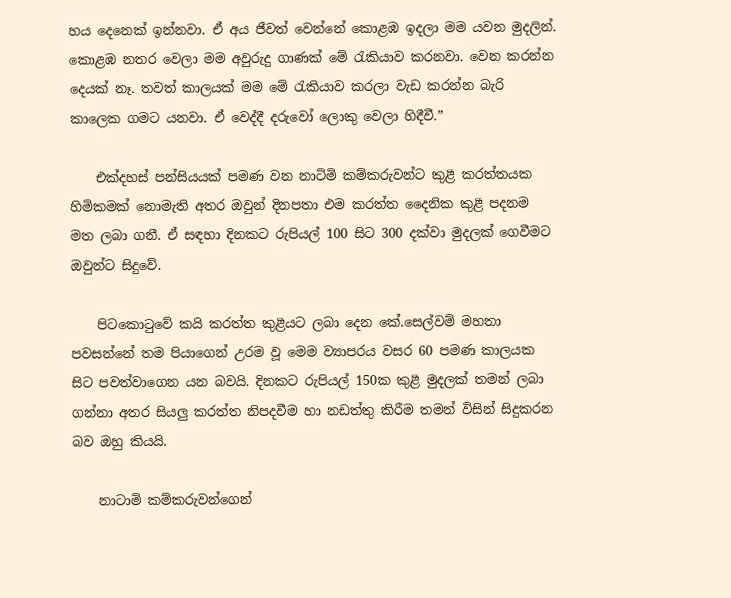හය දෙනෙක් ඉන්නවා. ඒ අය ජීවත් වෙන්නේ කොළඹ ඉදලා මම යවන මුදලින්. කොළඹ නතර වෙලා මම අවුරුදු ගාණක් මේ රැකියාව කරනවා. වෙන කරන්න දෙයක් නෑ. තවත් කාලයක් මම මේ රැකියාව කරලා වැඩ කරන්න බැරි කාලෙක ගමට යනවා. ඒ වෙද්දී දරුවෝ ලොකු වෙලා හිදීවී.”

    එක්දහස් පන්සියයක් පමණ වන නාටිමි කම්කරුවන්ට කුළී කරත්තයක හිමිකමක් නොමැති අතර ඔවුන් දිනපතා එම කරත්ත දෛනික කුළී පදනම මත ලබා ගනී. ඒ සඳහා දිනකට රුපියල් 100 සිට 300 දක්වා මුදලක් ගෙවීමට ඔවුන්ට සිදුවේ.

    පිටකොටුවේ කයි කරත්ත කුළීයට ලබා දෙන කේ.සෙල්වම් මහතා පවසන්නේ තම පියාගෙන් උරම වූ මෙම ව්‍යාපරය වසර 60 පමණ කාලයක සිට පවත්වාගෙන යන බවයි. දිනකට රුපියල් 150ක කුළී මුදලක් තමන් ලබා ගන්නා අතර සියලු කරත්ත නිපදවීම හා නඩත්තු කිරීම තමන් විසින් සිදුකරන බව ඔහු කියයි.

    නාටාමි කම්කරුවන්ගෙන්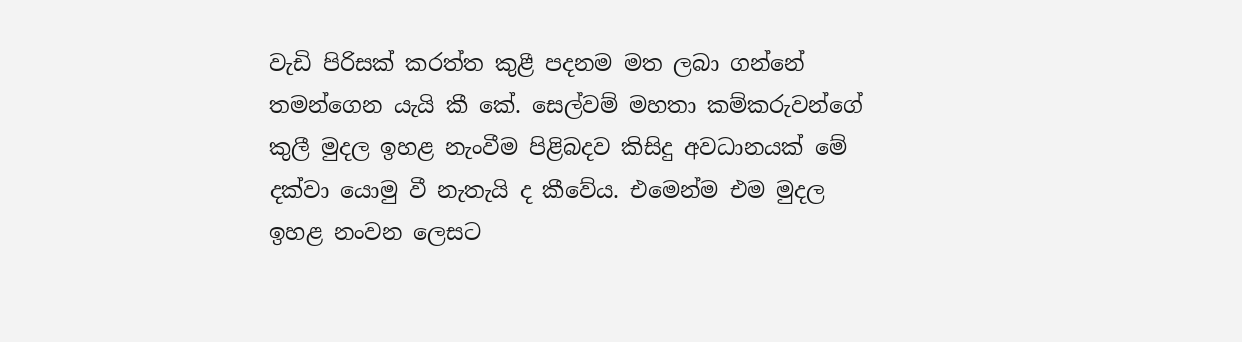වැඩි පිරිසක් කරත්ත කුළී පදනම මත ලබා ගන්නේ තමන්ගෙන යැයි කී කේ. සෙල්වම් මහතා කම්කරුවන්ගේ කුලී මුදල ඉහළ නැංවීම පිළිබදව කිසිදු අවධානයක් මේ දක්වා යොමු වී නැතැයි ද කීවේය. එමෙන්ම එම මුදල ඉහළ නංවන ලෙසට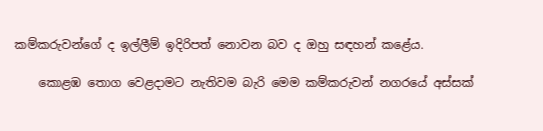කම්කරුවන්ගේ ද ඉල්ලීම් ඉදිරිපත් නොවන බව ද ඔහු සඳහන් කළේය.

    කොළඹ තොග වෙළදාමට නැතිවම බැරි මෙම කම්කරුවන් නගරයේ අස්සක්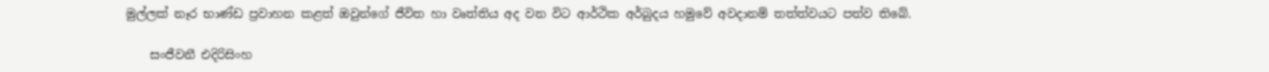මුල්ලක් නෑර භාණ්ඩ ප්‍රවාහන කළත් ඔවුන්ගේ ජීවිත හා වෘත්තිය අද වන විට ආර්ථික අර්බුදය හමුවේ අවදානම් තත්ත්වයට පත්ව තිබේ.

    සංජීවනී එදිරිසිංහ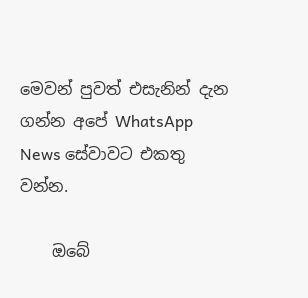මෙවන් පුවත් එසැනින් දැන ගන්න අපේ WhatsApp News සේවාවට එකතු වන්න.

    ඔබේ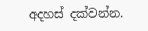අදහස් දක්වන්න.